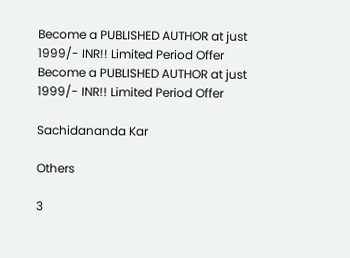Become a PUBLISHED AUTHOR at just 1999/- INR!! Limited Period Offer
Become a PUBLISHED AUTHOR at just 1999/- INR!! Limited Period Offer

Sachidananda Kar

Others

3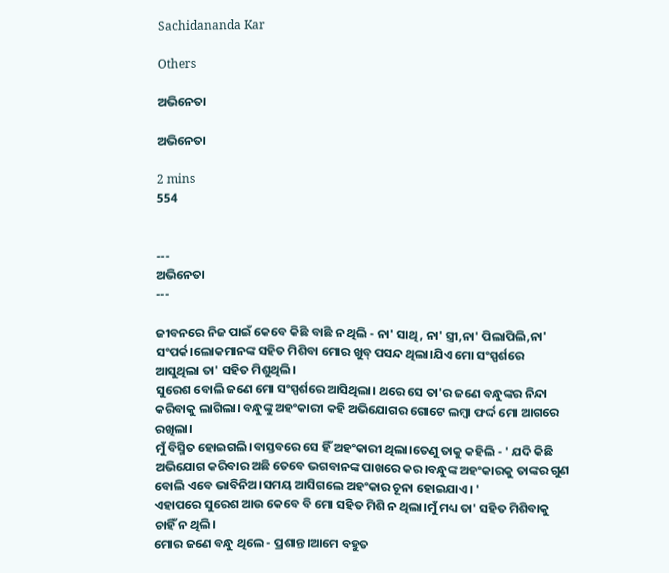Sachidananda Kar

Others

ଅଭିନେତା

ଅଭିନେତା

2 mins
554


---
ଅଭିନେତା
---

ଜୀବନରେ ନିଜ ପାଇଁ କେବେ କିଛି ବାଛି ନ ଥିଲି - ନା' ସାଥି, ନା' ସ୍ତ୍ରୀ,ନା' ପିଲାପିଲି,ନା' ସଂପର୍କ।ଲୋକମାନଙ୍କ ସହିତ ମିଶିବା ମୋର ଖୁବ୍ ପସନ୍ଦ ଥିଲା।ଯିଏ ମୋ ସଂସ୍ପର୍ଶରେ ଆସୁଥିଲା ତା' ସହିତ ମିଶୁଥିଲି।
ସୁରେଶ ବୋଲି ଜଣେ ମୋ ସଂସ୍ପର୍ଶରେ ଆସିଥିଲା। ଥରେ ସେ ତା'ର ଜଣେ ବନ୍ଧୁଙ୍କର ନିନ୍ଦା କରିବାକୁ ଲାଗିଲା। ବନ୍ଧୁଙ୍କୁ ଅହଂକାରୀ କହି ଅଭିଯୋଗର ଗୋଟେ ଲମ୍ବା ଫର୍ଦ୍ଦ ମୋ ଆଗରେ ରଖିଲା।
ମୁଁ ବିସ୍ମିତ ହୋଇଗଲି।ବାସ୍ତବରେ ସେ ହିଁ ଅହଂକାରୀ ଥିଲା।ତେଣୁ ତାକୁ କହିଲି - ' ଯଦି କିଛି ଅଭିଯୋଗ କରିବାର ଅଛି ତେବେ ଭଗବାନଙ୍କ ପାଖରେ କର।ବନ୍ଧୁଙ୍କ ଅହଂକାରକୁ ତାଙ୍କର ଗୁଣ ବୋଲି ଏବେ ଭାବିନିଅ।ସମୟ ଆସିଗଲେ ଅହଂକାର ଚୂନା ହୋଇଯାଏ। '
ଏହାପରେ ସୁରେଶ ଆଉ କେବେ ବି ମୋ ସହିତ ମିଶି ନ ଥିଲା।ମୁଁ ମଧ୍ୟ ତା' ସହିତ ମିଶିବାକୁ ଚାହିଁ ନ ଥିଲି।
ମୋର ଜଣେ ବନ୍ଧୁ ଥିଲେ - ପ୍ରଶାନ୍ତ।ଆମେ ବହୁତ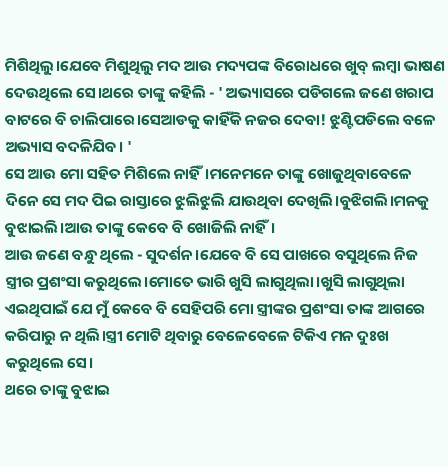ମିଶିଥିଲୁ।ଯେବେ ମିଶୁଥିଲୁ ମଦ ଆଉ ମଦ୍ୟପଙ୍କ ବିରୋଧରେ ଖୁବ୍ ଲମ୍ବା ଭାଷଣ ଦେଉଥିଲେ ସେ।ଥରେ ତାଙ୍କୁ କହିଲି - ' ଅଭ୍ୟାସରେ ପଡିଗଲେ ଜଣେ ଖରାପ ବାଟରେ ବି ଚାଲିପାରେ।ସେଆଡକୁ କାହିଁକି ନଜର ଦେବା! ଝୁଣ୍ଟିପଡିଲେ ବଳେ ଅଭ୍ୟାସ ବଦଳିଯିବ। '
ସେ ଆଉ ମୋ ସହିତ ମିଶିଲେ ନାହିଁ।ମନେମନେ ତାଙ୍କୁ ଖୋଜୁଥିବାବେଳେ ଦିନେ ସେ ମଦ ପିଇ ରାସ୍ତାରେ ଝୁଲିଝୁଲି ଯାଉଥିବା ଦେଖିଲି।ବୁଝିଗଲି।ମନକୁ ବୁଝାଇଲି।ଆଉ ତାଙ୍କୁ କେବେ ବି ଖୋଜିଲି ନାହିଁ।
ଆଉ ଜଣେ ବନ୍ଧୁ ଥିଲେ - ସୁଦର୍ଶନ।ଯେବେ ବି ସେ ପାଖରେ ବସୁଥିଲେ ନିଜ ସ୍ତ୍ରୀର ପ୍ରଶଂସା କରୁଥିଲେ।ମୋତେ ଭାରି ଖୁସି ଲାଗୁଥିଲା।ଖୁସି ଲାଗୁଥିଲା ଏଇଥିପାଇଁ ଯେ ମୁଁ କେବେ ବି ସେହିପରି ମୋ ସ୍ତ୍ରୀଙ୍କର ପ୍ରଶଂସା ତାଙ୍କ ଆଗରେ କରିପାରୁ ନ ଥିଲି।ସ୍ତ୍ରୀ ମୋଟି ଥିବାରୁ ବେଳେବେଳେ ଟିକିଏ ମନ ଦୁଃଖ କରୁଥିଲେ ସେ।
ଥରେ ତାଙ୍କୁ ବୁଝାଇ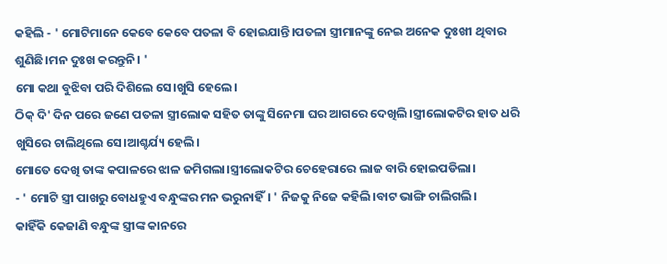କହିଲି - ' ମୋଟିମାନେ କେବେ କେବେ ପତଳା ବି ହୋଇଯାନ୍ତି।ପତଳା ସ୍ତ୍ରୀମାନଙ୍କୁ ନେଇ ଅନେକ ଦୁଃଖୀ ଥିବାର ଶୁଣିଛି।ମନ ଦୁଃଖ କରନ୍ତୁନି। '
ମୋ କଥା ବୁଝିବା ପରି ଦିଶିଲେ ସେ।ଖୁସି ହେଲେ।
ଠିକ୍ ଦି' ଦିନ ପରେ ଜଣେ ପତଳା ସ୍ତ୍ରୀଲୋକ ସହିତ ତାଙ୍କୁ ସିନେମା ଘର ଆଗରେ ଦେଖିଲି।ସ୍ତ୍ରୀଲୋକଟିର ହାତ ଧରି ଖୁସିରେ ଚାଲିଥିଲେ ସେ।ଆଶ୍ଚର୍ଯ୍ୟ ହେଲି।
ମୋତେ ଦେଖି ତାଙ୍କ କପାଳରେ ଝାଳ ଜମିଗଲା।ସ୍ତ୍ରୀଲୋକଟିର ଚେହେରାରେ ଲାଜ ବାରି ହୋଇପଡିଲା।
- ' ମୋଟି ସ୍ତ୍ରୀ ପାଖରୁ ବୋଧହୁଏ ବନ୍ଧୁଙ୍କର ମନ ଭରୁନାହିଁ। ' ନିଜକୁ ନିଜେ କହିଲି।ବାଟ ଭାଙ୍ଗି ଚାଲିଗଲି।
କାହିଁକି କେଜାଣି ବନ୍ଧୁଙ୍କ ସ୍ତ୍ରୀଙ୍କ କାନରେ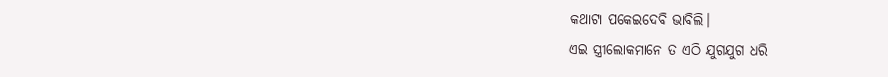କଥାଟା ପକେଇଦେବି ଭାବିଲି।
ଏଇ ସ୍ତ୍ରୀଲୋକମାନେ ତ ଏଠି ଯୁଗଯୁଗ ଧରି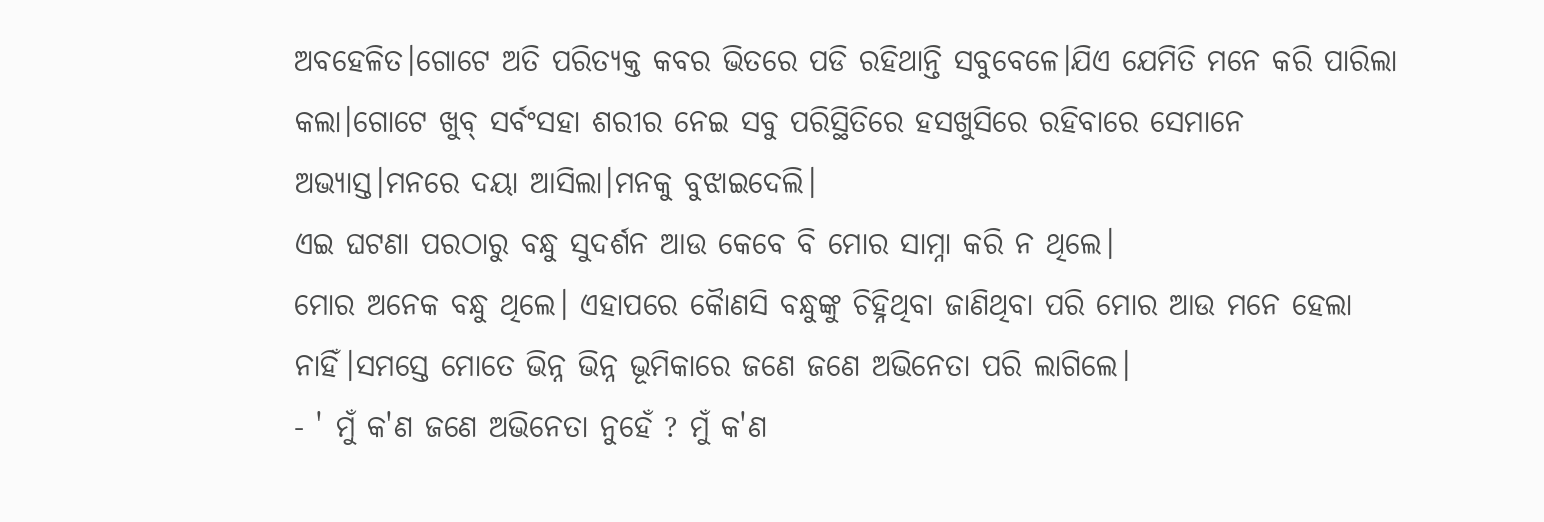ଅବହେଳିତ।ଗୋଟେ ଅତି ପରିତ୍ଯକ୍ତ କବର ଭିତରେ ପଡି ରହିଥାନ୍ତି ସବୁବେଳେ।ଯିଏ ଯେମିତି ମନେ କରି ପାରିଲା କଲା।ଗୋଟେ ଖୁବ୍ ସର୍ବଂସହା ଶରୀର ନେଇ ସବୁ ପରିସ୍ଥିତିରେ ହସଖୁସିରେ ରହିବାରେ ସେମାନେ ଅଭ୍ଯାସ୍ତ।ମନରେ ଦୟା ଆସିଲା।ମନକୁ ବୁଝାଇଦେଲି।
ଏଇ ଘଟଣା ପରଠାରୁ ବନ୍ଧୁ ସୁଦର୍ଶନ ଆଉ କେବେ ବି ମୋର ସାମ୍ନା କରି ନ ଥିଲେ।
ମୋର ଅନେକ ବନ୍ଧୁ ଥିଲେ। ଏହାପରେ କୋୖଣସି ବନ୍ଧୁଙ୍କୁ ଚିହ୍ନିଥିବା ଜାଣିଥିବା ପରି ମୋର ଆଉ ମନେ ହେଲା ନାହିଁ।ସମସ୍ତେ ମୋତେ ଭିନ୍ନ ଭିନ୍ନ ଭୂମିକାରେ ଜଣେ ଜଣେ ଅଭିନେତା ପରି ଲାଗିଲେ।
- ' ମୁଁ କ'ଣ ଜଣେ ଅଭିନେତା ନୁହେଁ ? ମୁଁ କ'ଣ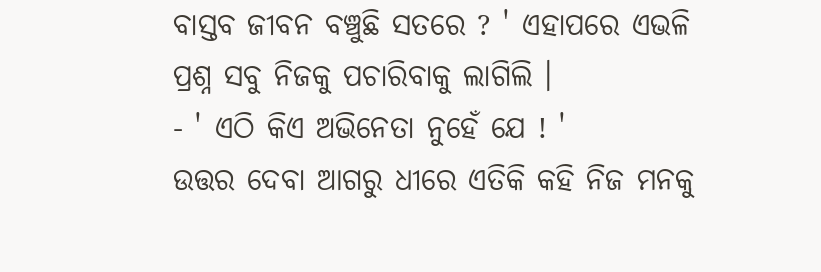ବାସ୍ତବ ଜୀବନ ବଞ୍ଚୁଛି ସତରେ ? ' ଏହାପରେ ଏଭଳି ପ୍ରଶ୍ନ ସବୁ ନିଜକୁ ପଚାରିବାକୁ ଲାଗିଲି ।
- ' ଏଠି କିଏ ଅଭିନେତା ନୁହେଁ ଯେ ! '
ଉତ୍ତର ଦେବା ଆଗରୁ ଧୀରେ ଏତିକି କହି ନିଜ ମନକୁ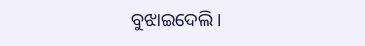ବୁଝାଇଦେଲି।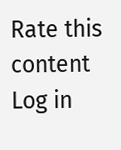Rate this content
Log in